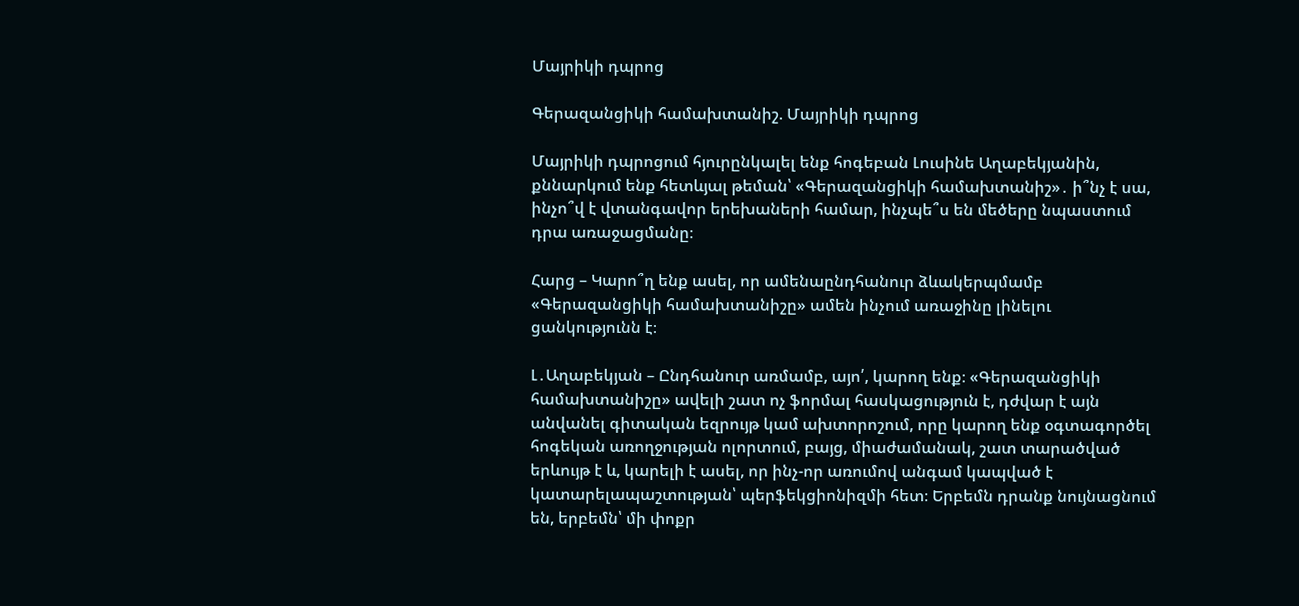Մայրիկի դպրոց

Գերազանցիկի համախտանիշ. Մայրիկի դպրոց

Մայրիկի դպրոցում հյուրընկալել ենք հոգեբան Լուսինե Աղաբեկյանին, քննարկում ենք հետևյալ թեման՝ «Գերազանցիկի համախտանիշ»․ ի՞նչ է սա, ինչո՞վ է վտանգավոր երեխաների համար, ինչպե՞ս են մեծերը նպաստում դրա առաջացմանը։

Հարց – Կարո՞ղ ենք ասել, որ ամենաընդհանուր ձևակերպմամբ «Գերազանցիկի համախտանիշը» ամեն ինչում առաջինը լինելու ցանկությունն է։

Լ․Աղաբեկյան – Ընդհանուր առմամբ, այո՛, կարող ենք։ «Գերազանցիկի համախտանիշը» ավելի շատ ոչ ֆորմալ հասկացություն է, դժվար է այն անվանել գիտական եզրույթ կամ ախտորոշում, որը կարող ենք օգտագործել հոգեկան առողջության ոլորտում, բայց, միաժամանակ, շատ տարածված երևույթ է և, կարելի է ասել, որ ինչ-որ առումով անգամ կապված է կատարելապաշտության՝ պերֆեկցիոնիզմի հետ։ Երբեմն դրանք նույնացնում են, երբեմն՝ մի փոքր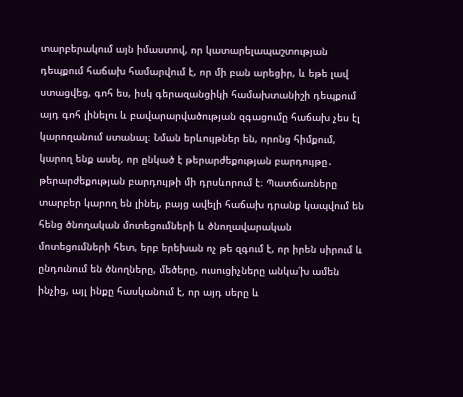տարբերակում այն իմաստով, որ կատարելապաշտության դեպքում հաճախ համարվում է, որ մի բան արեցիր, և եթե լավ ստացվեց, գոհ ես, իսկ գերազանցիկի համախտանիշի դեպքում այդ գոհ լինելու և բավարարվածության զգացումը հաճախ չես էլ կարողանում ստանալ։ Նման երևույթներ են, որոնց հիմքում, կարող ենք ասել, որ ընկած է թերարժեքության բարդույթը․ թերարժեքության բարդույթի մի դրսևորում է։ Պատճառները տարբեր կարող են լինել, բայց ավելի հաճախ դրանք կապվում են հենց ծնողական մոտեցումների և ծնողավարական մոտեցումների հետ, երբ երեխան ոչ թե զգում է, որ իրեն սիրում և ընդունում են ծնողները, մեծերը, ուսուցիչները անկա՛խ ամեն ինչից, այլ ինքը հասկանում է, որ այդ սերը և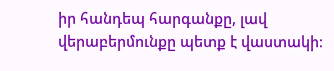իր հանդեպ հարգանքը, լավ վերաբերմունքը պետք է վաստակի։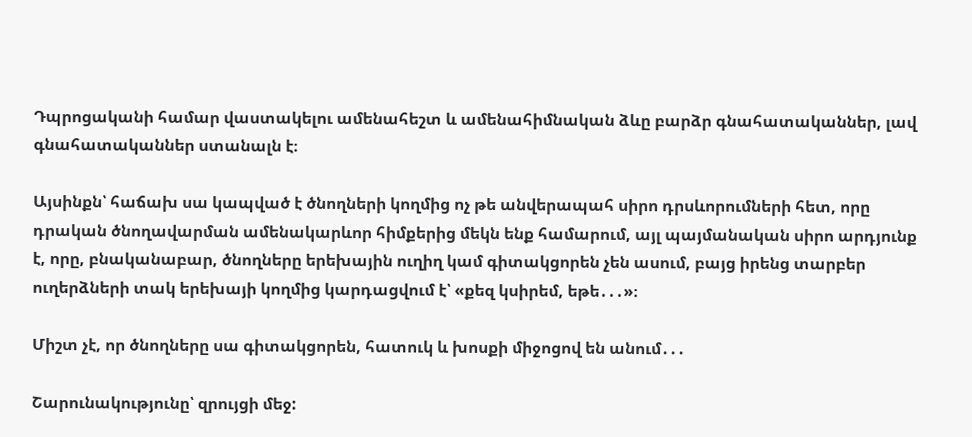Դպրոցականի համար վաստակելու ամենահեշտ և ամենահիմնական ձևը բարձր գնահատականներ, լավ գնահատականներ ստանալն է։

Այսինքն՝ հաճախ սա կապված է ծնողների կողմից ոչ թե անվերապահ սիրո դրսևորումների հետ, որը դրական ծնողավարման ամենակարևոր հիմքերից մեկն ենք համարում, այլ պայմանական սիրո արդյունք է, որը, բնականաբար, ծնողները երեխային ուղիղ կամ գիտակցորեն չեն ասում, բայց իրենց տարբեր ուղերձների տակ երեխայի կողմից կարդացվում է՝ «քեզ կսիրեմ, եթե․․․»։

Միշտ չէ, որ ծնողները սա գիտակցորեն, հատուկ և խոսքի միջոցով են անում․․․

Շարունակությունը՝ զրույցի մեջ: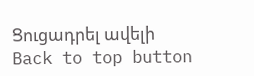Ցուցադրել ավելի
Back to top button